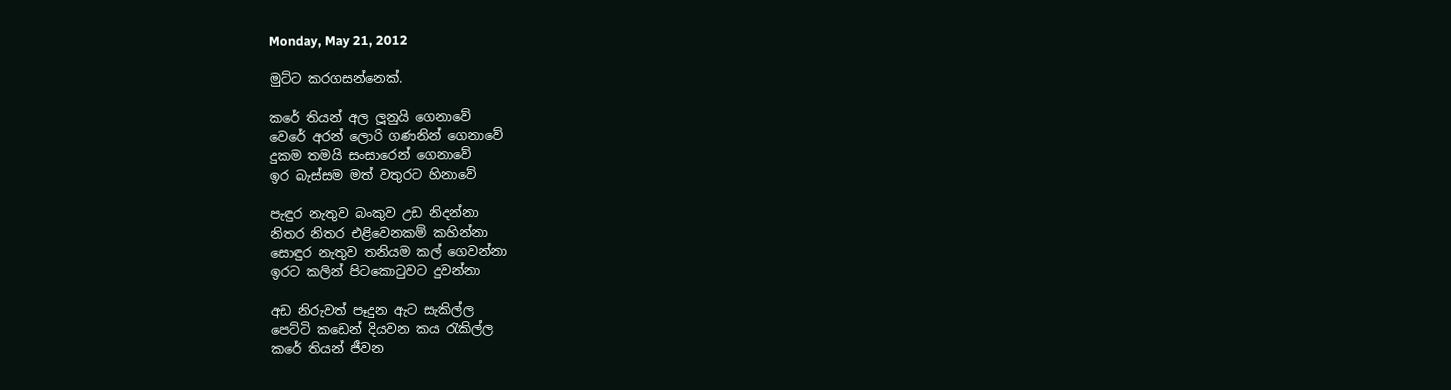Monday, May 21, 2012

මුට්ට කරගසන්නෙක්.

කරේ තියන් අල ලූනුයි ගෙනාවේ
වෙරේ අරන් ලොරි ගණනින් ගෙනාවේ
දුකම තමයි සංසාරෙන් ගෙනාවේ
ඉර බැස්සම මත් වතුරට හිනාවේ

පැඳුර නැතුව බංකුව උඩ නිදන්නා
නිතර නිතර එළිවෙනකම් කහින්නා
සොඳුර නැතුව තනියම කල් ගෙවන්නා
ඉරට කලින් පිටකොටුවට දුවන්නා

අඩ නිරුවත් පෑදුන ඇට සැකිල්ල
පෙට්ටි කඩෙන් දියවන කය රැකිල්ල
කරේ තියන් ජීවන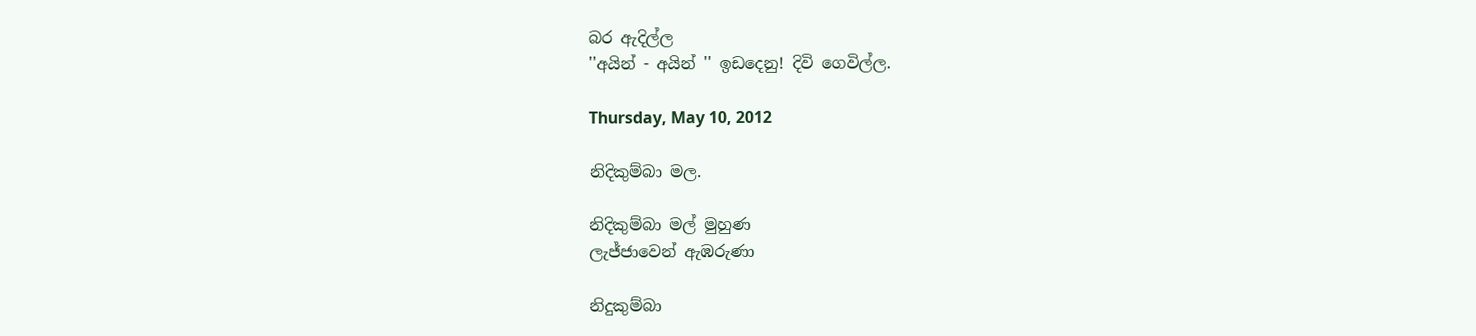බර ඇදිල්ල
''අයින් - අයින් '' ඉඩදෙනු! දිවි ගෙවිල්ල.

Thursday, May 10, 2012

නිදිකුම්බා මල.

නිදිකුම්බා මල් මුහුණ
ලැජ්ජාවෙන් ඇඹරුණා

නිදුකුම්බා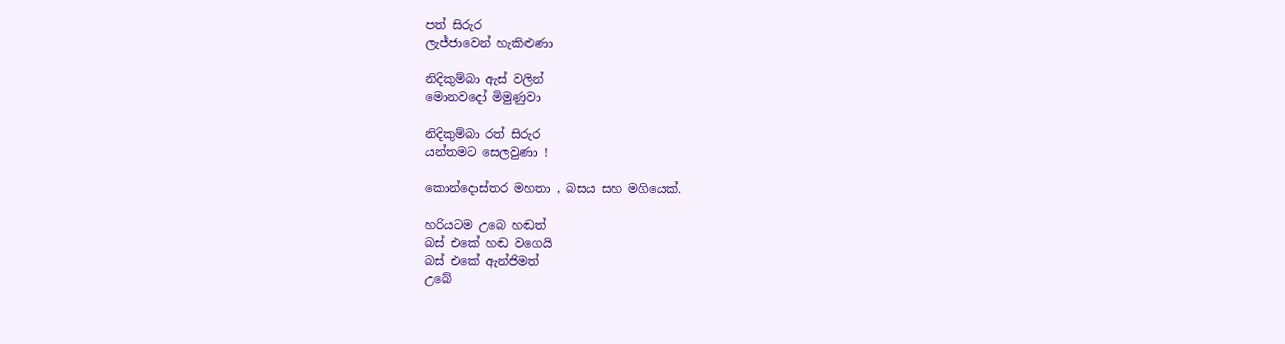පත් සිරුර
ලැජ්ජාවෙන් හැකිළුණා

නිදිකුම්බා ඇස් වලින්
මොනවදෝ මිමුණුවා

නිදිකුම්බා රත් සිරුර
යන්තමට සෙලවුණා !

කොන්දොස්තර මහතා , බසය සහ මගියෙක්.

හරියටම උබෙ හඬත්
බස් එකේ හඬ වගෙයි
බස් එකේ ඇන්ජිමත්
උබේ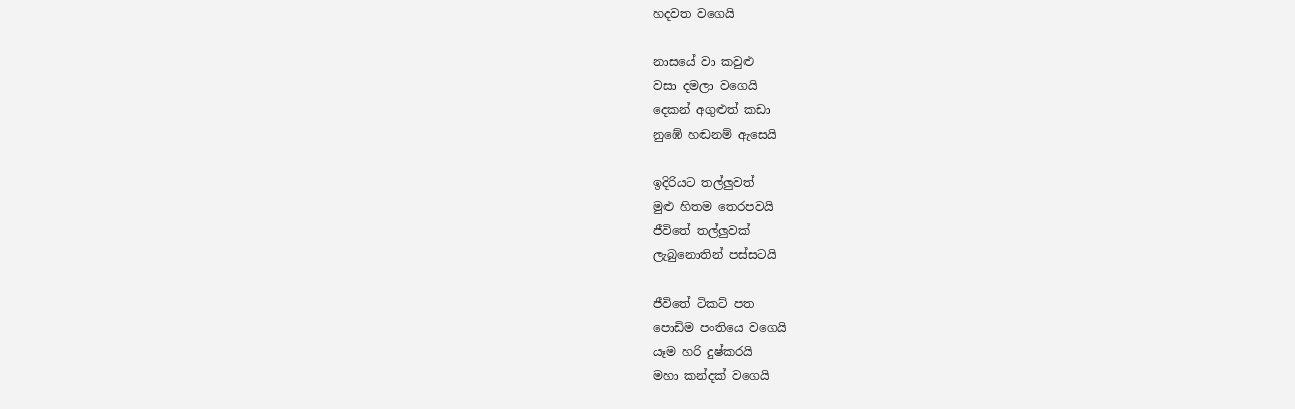හදවත වගෙයි

නාසයේ වා කවුළු
වසා දමලා වගෙයි
දෙකන් අගුළුත් කඩා
නුඹේ හඬනම් ඇසෙයි

ඉදිරියට තල්ලුවත්
මුළු හිතම තෙරපවයි
ජීවිතේ තල්ලුවක්
ලැබුනොතින් පස්සටයි

ජීවිතේ ටිකට් පත
පොඩිම පංතියෙ වගෙයි
යෑම හරි දුෂ්කරයි
මහා කන්දක් වගෙයි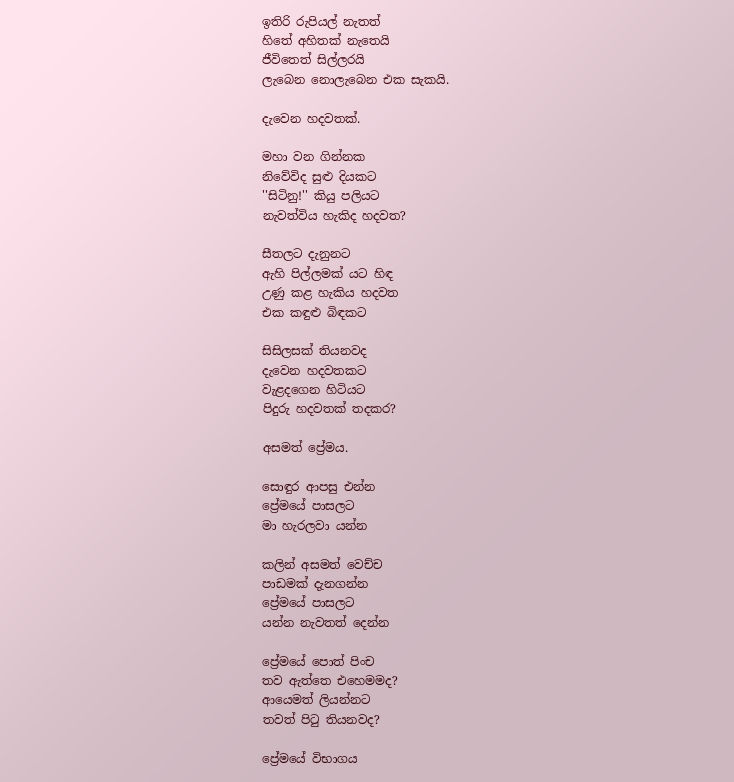ඉතිරි රුපියල් නැතත්
හිතේ අහිතක් නැතෙයි
ජීවිතෙත් සිල්ලරයි
ලැබෙන නොලැබෙන එක සැකයි.

දැවෙන හදවතක්.

මහා වන ගින්නක
නිවේවිද සුළු දියකට
''සිටිනු!'' කියු පලියට
නැවත්විය හැකිද හදවත?

සීතලට දැනුනට
ඇහි පිල්ලමක් යට හිඳ
උණු කළ හැකිය හදවත
එක කඳුළු බිඳකට

සිසිලසක් තියනවද
දැවෙන හදවතකට
වැළදගෙන හිටියට
පිදුරු හදවතක් තදකර?

අසමත් ප්‍රේමය.

සොඳුර ආපසු එන්න
ප්‍රේමයේ පාසලට
මා හැරලවා යන්න

කලින් අසමත් වෙච්ච
පාඩමක් දැනගන්න
ප්‍රේමයේ පාසලට
යන්න නැවතත් දෙන්න

ප්‍රේමයේ පොත් පිංච
තව ඇත්තෙ එහෙමමද?
ආයෙමත් ලියන්නට
තවත් පිටු තියනවද?

ප්‍රේමයේ විභාගය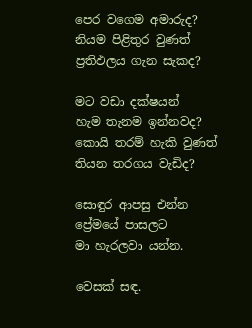පෙර වගෙම අමාරුද?
නියම පිළිතුර වුණත්
ප්‍රතිඵලය ගැන සැකද?

මට වඩා දක්ෂයන්
හැම තැනම ඉන්නවද?
කොයි තරම් හැකි වුණත්
තියන තරගය වැඩිද?

සොඳුර ආපසු එන්න
ප්‍රේමයේ පාසලට
මා හැරලවා යන්න.

වෙසක් සඳ.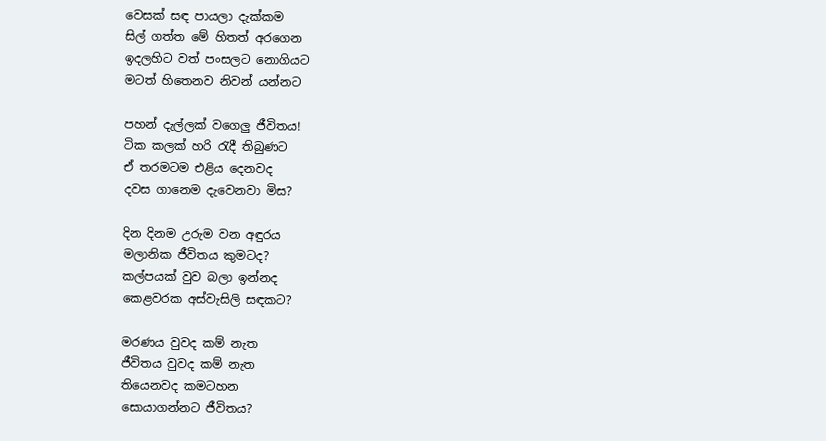වෙසක් සඳ පායලා දැක්කම
සිල් ගත්ත මේ හිතත් අරගෙන
ඉදලහිට වත් පංසලට නොගියට
මටත් හිතෙනව නිවන් යන්නට

පහන් දැල්ලක් වගෙලු ජීවිතය!
ටික කලක් හරි රැදී තිබුණට
ඒ තරමටම එළිය දෙනවද
දවස ගානෙම දැවෙනවා මිස?

දින දිනම උරුම වන අඳුරය
මලානික ජීවිතය කුමටද?
කල්පයක් වුව බලා ඉන්නද
කෙළවරක අස්වැසිලි සඳකට?

මරණය වුවද කම් නැත
ජීවිතය වුවද කම් නැත
තියෙනවද කමටහන
සොයාගන්නට ජීවිතය?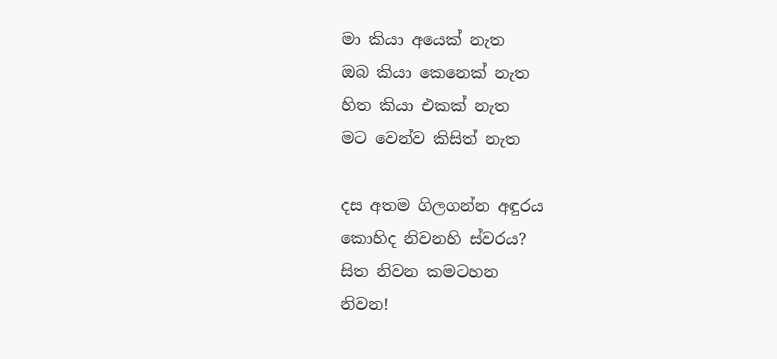මා කියා අයෙක් නැත
ඔබ කියා කෙනෙක් නැත
හිත කියා එකක් නැත
මට වෙන්ව කිසිත් නැත

දස අතම ගිලගන්න අඳුරය
කොහිද නිවනහි ස්වරය?
සිත නිවන කමටහන
නිවන!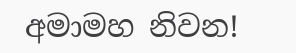අමාමහ නිවන!